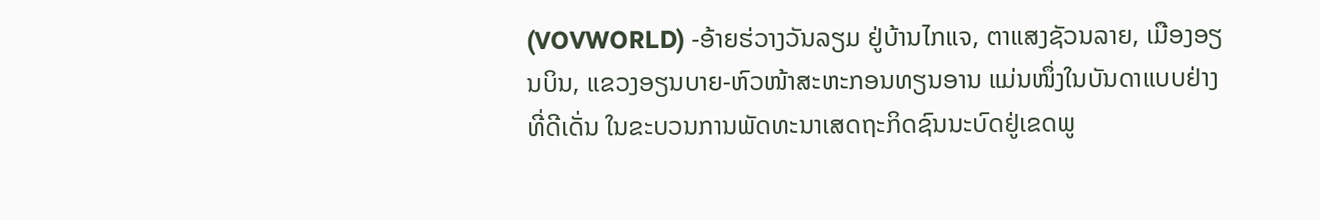(VOVWORLD) -ອ້າຍຮ່ວາງວັນລຽມ ຢູ່ບ້ານໄກແຈ, ຕາແສງຊັວນລາຍ, ເມືອງອຽນບິນ, ແຂວງອຽນບາຍ-ຫົວໜ້າສະຫະກອນທຽນອານ ແມ່ນໜຶ່ງໃນບັນດາແບບຢ່າງທີ່ດີເດັ່ນ ໃນຂະບວນການພັດທະນາເສດຖະກິດຊົນນະບົດຢູ່ເຂດພູ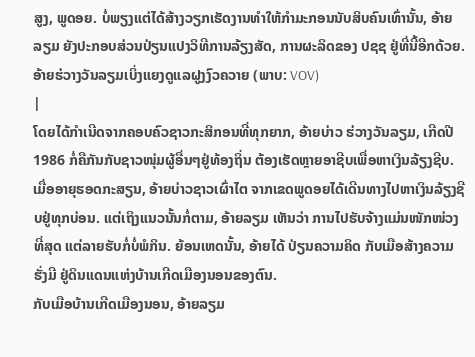ສູງ, ພູດອຍ. ບໍ່ພຽງແຕ່ໄດ້ສ້າງວຽກເຮັດງານທຳໃຫ້ກຳມະກອນນັບສິບຄົນເທົ່ານັ້ນ, ອ້າຍລຽມ ຍັງປະກອບສ່ວນປ່ຽນແປງວິທີການລ້ຽງສັດ, ການຜະລິດຂອງ ປຊຊ ຢູ່ທີ່ນີ້ອີກດ້ວຍ.
ອ້າຍຮ່ວາງວັນລຽມເບິ່ງແຍງດູແລຝູງງົວຄວາຍ (ພາບ: VOV)
|
ໂດຍໄດ້ກຳເນີດຈາກຄອບຄົວຊາວກະສິກອນທີ່ທຸກຍາກ, ອ້າຍບ່າວ ຮ່ວາງວັນລຽມ, ເກີດປີ 1986 ກໍ່ຄືກັນກັບຊາວໜຸ່ມຜູ້ອື່ນໆຢູ່ທ້ອງຖິ່ນ ຕ້ອງເຮັດຫຼາຍອາຊີບເພື່ອຫາເງິນລ້ຽງຊີບ. ເມື່ອອາຍຸຮອດກະສຽນ, ອ້າຍບ່າວຊາວເຜົ່າໄຕ ຈາກເຂດພູດອຍໄດ້ເດີນທາງໄປຫາເງິນລ້ຽງຊີບຢູ່ທຸກບ່ອນ. ແຕ່ເຖິງແນວນັ້ນກໍ່ຕາມ, ອ້າຍລຽມ ເຫັນວ່າ ການໄປຮັບຈ້າງແມ່ນໜັກໜ່ວງທີ່ສຸດ ແຕ່ລາຍຮັບກໍ່ບໍ່ພໍກິນ. ຍ້ອນເຫດນັ້ນ, ອ້າຍໄດ້ ປ່ຽນຄວາມຄິດ ກັບເມືອສ້າງຄວາມຮັ່ງມີ ຢູ່ດິນແດນແຫ່ງບ້ານເກີດເມືອງນອນຂອງຕົນ.
ກັບເມືອບ້ານເກີດເມືອງນອນ, ອ້າຍລຽມ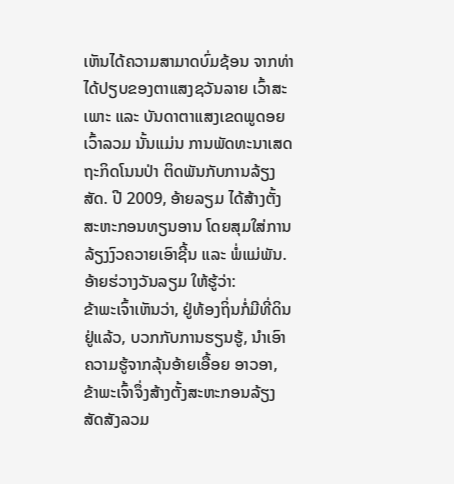ເຫັນໄດ້ຄວາມສາມາດບົ່ມຊ້ອນ ຈາກທ່າໄດ້ປຽບຂອງຕາແສງຊວັນລາຍ ເວົ້າສະເພາະ ແລະ ບັນດາຕາແສງເຂດພູດອຍເວົ້າລວມ ນັ້ນແມ່ນ ການພັດທະນາເສດຖະກິດໂນນປ່າ ຕິດພັນກັບການລ້ຽງ ສັດ. ປີ 2009, ອ້າຍລຽມ ໄດ້ສ້າງຕັ້ງສະຫະກອນທຽນອານ ໂດຍສຸມໃສ່ການລ້ຽງງົວຄວາຍເອົາຊີ້ນ ແລະ ພໍ່ແມ່ພັນ. ອ້າຍຮ່ວາງວັນລຽມ ໃຫ້ຮູ້ວ່າ:
ຂ້າພະເຈົ້າເຫັນວ່າ, ຢູ່ທ້ອງຖິ່ນກໍ່ມີທີ່ດິນຢູ່ແລ້ວ, ບວກກັບການຮຽນຮູ້, ນຳເອົາຄວາມຮູ້ຈາກລຸ້ນອ້າຍເອື້ອຍ ອາວອາ, ຂ້າພະເຈົ້າຈຶ່ງສ້າງຕັ້ງສະຫະກອນລ້ຽງສັດສັງລວມ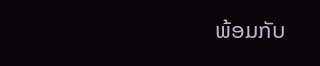ພ້ອມກັບ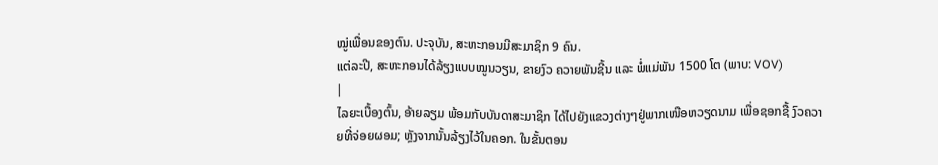ໝູ່ເພື່ອນຂອງຕົນ. ປະຈຸບັນ, ສະຫະກອນມີສະມາຊິກ 9 ຄົນ.
ແຕ່ລະປີ, ສະຫະກອນໄດ້ລ້ຽງແບບໝູນວຽນ, ຂາຍງົວ ຄວາຍພັນຊີ້ນ ແລະ ພໍ່ແມ່ພັນ 1500 ໂຕ (ພາບ: VOV)
|
ໄລຍະເບື້ອງຕົ້ນ, ອ້າຍລຽມ ພ້ອມກັບບັນດາສະມາຊິກ ໄດ້ໄປຍັງແຂວງຕ່າງໆຢູ່ພາກເໜືອຫວຽດນາມ ເພື່ອຊອກຊື້ ງົວຄວາຍທີ່ຈ່ອຍຜອມ; ຫຼັງຈາກນັ້ນລ້ຽງໄວ້ໃນຄອກ. ໃນຂັ້ນຕອນ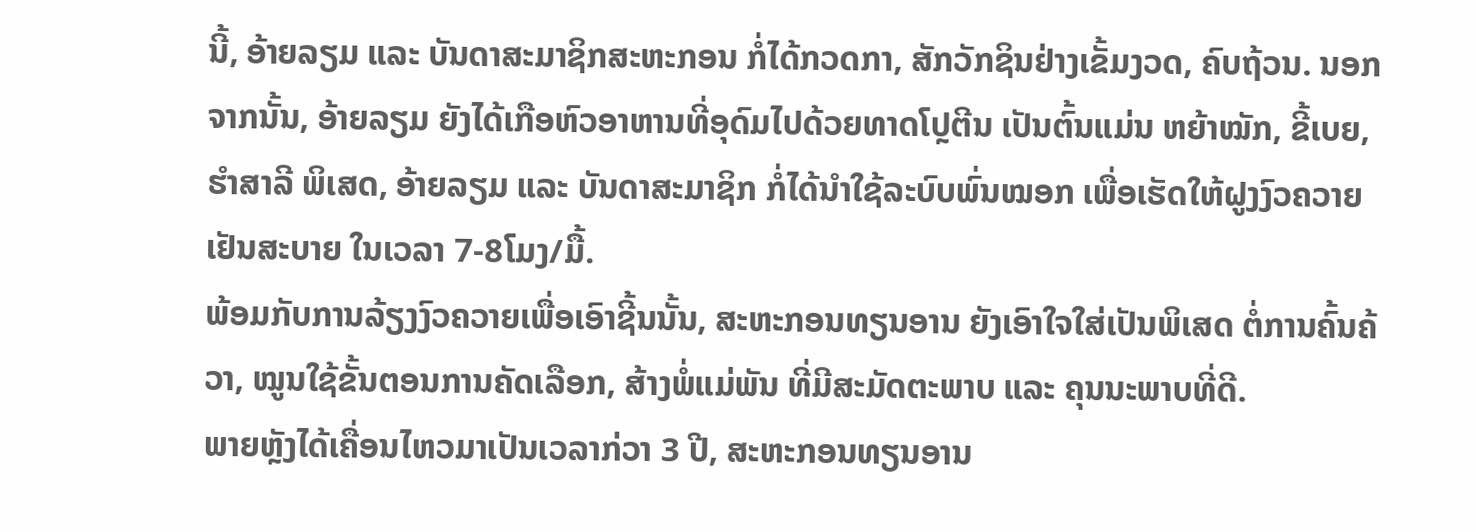ນີ້, ອ້າຍລຽມ ແລະ ບັນດາສະມາຊິກສະຫະກອນ ກໍ່ໄດ້ກວດກາ, ສັກວັກຊິນຢ່າງເຂັ້ມງວດ, ຄົບຖ້ວນ. ນອກຈາກນັ້ນ, ອ້າຍລຽມ ຍັງໄດ້ເກືອຫົວອາຫານທີ່ອຸດົມໄປດ້ວຍທາດໂປຼຕີນ ເປັນຕົ້ນແມ່ນ ຫຍ້າໝັກ, ຂີ້ເບຍ, ຮຳສາລີ ພິເສດ, ອ້າຍລຽມ ແລະ ບັນດາສະມາຊິກ ກໍ່ໄດ້ນຳໃຊ້ລະບົບພົ່ນໝອກ ເພື່ອເຮັດໃຫ້ຝູງງົວຄວາຍເຢັນສະບາຍ ໃນເວລາ 7-8ໂມງ/ມື້.
ພ້ອມກັບການລ້ຽງງົວຄວາຍເພື່ອເອົາຊີ້ນນັ້ນ, ສະຫະກອນທຽນອານ ຍັງເອົາໃຈໃສ່ເປັນພິເສດ ຕໍ່ການຄົ້ນຄ້ວາ, ໝູນໃຊ້ຂັ້ນຕອນການຄັດເລືອກ, ສ້າງພໍ່ແມ່ພັນ ທີ່ມີສະມັດຕະພາບ ແລະ ຄຸນນະພາບທີ່ດີ.
ພາຍຫຼັງໄດ້ເຄື່ອນໄຫວມາເປັນເວລາກ່ວາ 3 ປີ, ສະຫະກອນທຽນອານ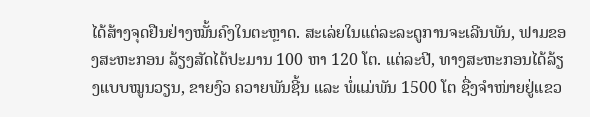ໄດ້ສ້າງຈຸດຢືນຢ່າງໝັ້ນຄົງໃນຕະຫຼາດ. ສະເລ່ຍໃນແຕ່ລະລະດູການຈະເລີນພັນ, ຟາມຂອງສະຫະກອນ ລ້ຽງສັດໄດ້ປະມານ 100 ຫາ 120 ໂຕ. ແຕ່ລະປີ, ທາງສະຫະກອນໄດ້ລ້ຽງແບບໝູນວຽນ, ຂາຍງົວ ຄວາຍພັນຊີ້ນ ແລະ ພໍ່ແມ່ພັນ 1500 ໂຕ ຊື່ງຈຳໜ່າຍຢູ່ແຂວ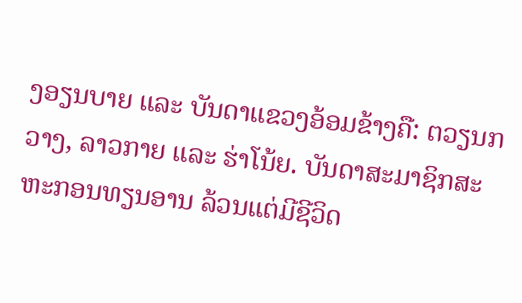ງອຽນບາຍ ແລະ ບັນດາແຂວງອ້ອມຂ້າງຄື: ຕວຽນກວາງ, ລາວກາຍ ແລະ ຮ່າໂນ້ຍ. ບັນດາສະມາຊິກສະຫະກອນທຽນອານ ລ້ວນແຕ່ມີຊີວິດ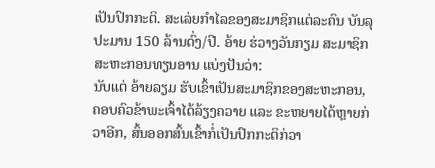ເປັນປົກກະຕິ. ສະເລ່ຍກຳໄລຂອງສະມາຊິກແຕ່ລະຄົນ ບັນລຸປະມານ 150 ລ້ານດົ່ງ/ປີ. ອ້າຍ ຮ່ວາງວັນກຽມ ສະມາຊິກສະຫະກອນທຽນອານ ແບ່ງປັນວ່າ:
ນັບແຕ່ ອ້າຍລຽມ ຮັບເຂົ້າເປັນສະມາຊິກຂອງສະຫະກອນ, ຄອບຄົວຂ້າພະເຈົ້າໄດ້ລ້ຽງຄວາຍ ແລະ ຂະຫຍາຍໄດ້ຫຼາຍກ່ວາອີກ, ສົ້ນອອກສົ້ນເຂົ້າກໍ່ເປັນປົກກະຕິກ່ວາ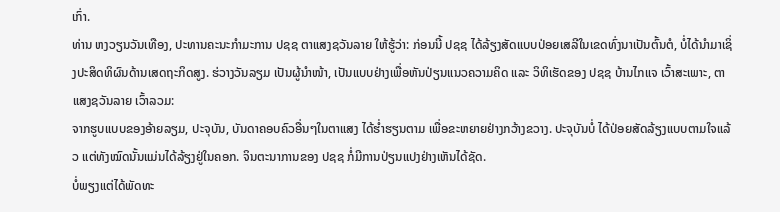ເກົ່າ.
ທ່ານ ຫງວຽນວັນເທືອງ, ປະທານຄະນະກຳມະການ ປຊຊ ຕາແສງຊວັນລາຍ ໃຫ້ຮູ້ວ່າ: ກ່ອນນີ້ ປຊຊ ໄດ້ລ້ຽງສັດແບບປ່ອຍເສລີໃນເຂດທົ່ງນາເປັນຕົ້ນຕໍ, ບໍ່ໄດ້ນຳມາເຊິ່ງປະສິດທິຜົນດ້ານເສດຖະກິດສູງ. ຮ່ວາງວັນລຽມ ເປັນຜູ້ນຳໜ້າ, ເປັນແບບຢ່າງເພື່ອຫັນປ່ຽນແນວຄວາມຄິດ ແລະ ວິທິເຮັດຂອງ ປຊຊ ບ້ານໄກແຈ ເວົ້າສະເພາະ, ຕາແສງຊວັນລາຍ ເວົ້າລວມ:
ຈາກຮູບແບບຂອງອ້າຍລຽມ, ປະຈຸບັນ, ບັນດາຄອບຄົວອື່ນໆໃນຕາແສງ ໄດ້ຮ່ຳຮຽນຕາມ ເພື່ອຂະຫຍາຍຢ່າງກວ້າງຂວາງ. ປະຈຸບັນບໍ່ ໄດ້ປ່ອຍສັດລ້ຽງແບບຕາມໃຈແລ້ວ ແຕ່ທັງໝົດນັ້ນແມ່ນໄດ້ລ້ຽງຢູ່ໃນຄອກ. ຈິນຕະນາການຂອງ ປຊຊ ກໍ່ມີການປ່ຽນແປງຢ່າງເຫັນໄດ້ຊັດ.
ບໍ່ພຽງແຕ່ໄດ້ພັດທະ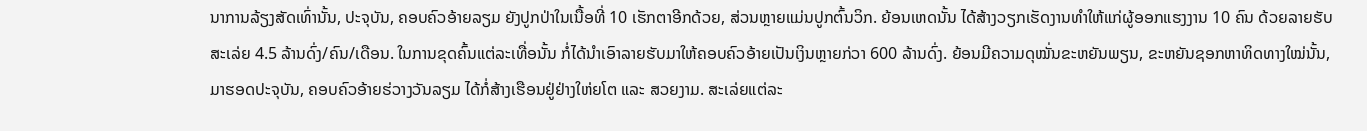ນາການລ້ຽງສັດເທົ່ານັ້ນ, ປະຈຸບັນ, ຄອບຄົວອ້າຍລຽມ ຍັງປູກປ່າໃນເນື້ອທີ່ 10 ເຮັກຕາອີກດ້ວຍ, ສ່ວນຫຼາຍແມ່ນປູກຕົ້ນວິກ. ຍ້ອນເຫດນັ້ນ ໄດ້ສ້າງວຽກເຮັດງານທຳໃຫ້ແກ່ຜູ້ອອກແຮງງານ 10 ຄົນ ດ້ວຍລາຍຮັບສະເລ່ຍ 4.5 ລ້ານດົ່ງ/ຄົນ/ເດືອນ. ໃນການຂຸດຄົ້ນແຕ່ລະເທື່ອນັ້ນ ກໍ່ໄດ້ນຳເອົາລາຍຮັບມາໃຫ້ຄອບຄົວອ້າຍເປັນເງິນຫຼາຍກ່ວາ 600 ລ້ານດົ່ງ. ຍ້ອນມີຄວາມດຸໝັ່ນຂະຫຍັນພຽນ, ຂະຫຍັນຊອກຫາທິດທາງໃໝ່ນັ້ນ, ມາຮອດປະຈຸບັນ, ຄອບຄົວອ້າຍຮ່ວາງວັນລຽມ ໄດ້ກໍ່ສ້າງເຮືອນຢູ່ຢ່າງໃຫ່ຍໂຕ ແລະ ສວຍງາມ. ສະເລ່ຍແຕ່ລະ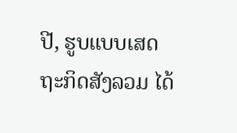ປີ, ຮູບແບບເສດຖະກິດສັງລວມ ໄດ້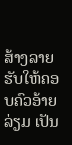ສ້າງລາຍຮັບໃຫ້ຄອບຄົວອ້າຍລ່ຽມ ເປັນ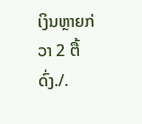ເງິນຫຼາຍກ່ວາ 2 ຕື້ດົ່ງ./.